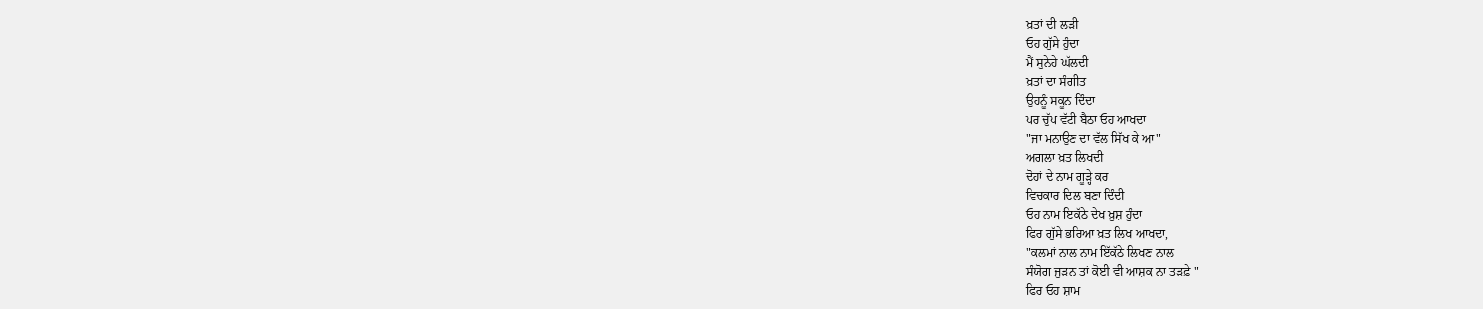ਖ਼ਤਾਂ ਦੀ ਲੜੀ
ਓਹ ਗੁੱਸੇ ਹੁੰਦਾ
ਮੈਂ ਸੁਨੇਹੇ ਘੱਲਦੀ
ਖ਼ਤਾਂ ਦਾ ਸੰਗੀਤ
ਉਹਨੂੰ ਸਕੂਨ ਦਿੰਦਾ
ਪਰ ਚੁੱਪ ਵੱਟੀ ਬੈਠਾ ਓਹ ਆਖਦਾ
"ਜਾ ਮਨਾਉਣ ਦਾ ਵੱਲ ਸਿੱਖ ਕੇ ਆ"
ਅਗਲਾ ਖ਼ਤ ਲਿਖਦੀ
ਦੋਹਾਂ ਦੇ ਨਾਮ ਗੂੜ੍ਹੇ ਕਰ
ਵਿਚਕਾਰ ਦਿਲ ਬਣਾ ਦਿੰਦੀ
ਓਹ ਨਾਮ ਇਕੱਠੇ ਦੇਖ ਖ਼ੁਸ਼ ਹੁੰਦਾ
ਫਿਰ ਗੁੱਸੇ ਭਰਿਆ ਖ਼ਤ ਲਿਖ ਆਖਦਾ,
"ਕਲਮਾਂ ਨਾਲ ਨਾਮ ਇੱਕੱਠੇ ਲਿਖਣ ਨਾਲ
ਸੰਯੋਗ ਜੁੜਨ ਤਾਂ ਕੋਈ ਵੀ ਆਸ਼ਕ ਨਾ ਤੜਫ਼ੇ "
ਫਿਰ ਓਹ ਸ਼ਾਮ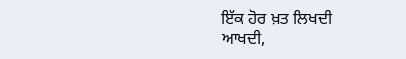ਇੱਕ ਹੋਰ ਖ਼ਤ ਲਿਖਦੀ
ਆਖਦੀ,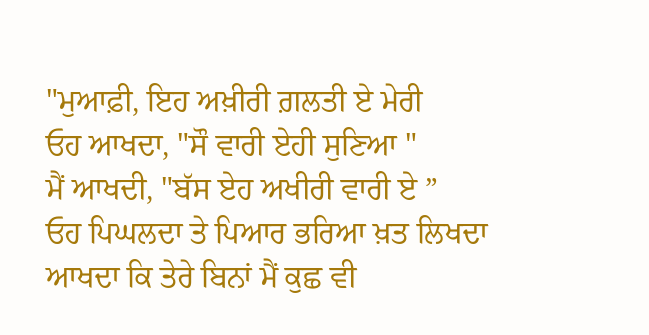"ਮੁਆਫ਼ੀ, ਇਹ ਅਖ਼ੀਰੀ ਗ਼ਲਤੀ ਏ ਮੇਰੀ
ਓਹ ਆਖਦਾ, "ਸੌ ਵਾਰੀ ਏਹੀ ਸੁਣਿਆ "
ਮੈਂ ਆਖਦੀ, "ਬੱਸ ਏਹ ਅਖੀਰੀ ਵਾਰੀ ਏ ”
ਓਹ ਪਿਘਲਦਾ ਤੇ ਪਿਆਰ ਭਰਿਆ ਖ਼ਤ ਲਿਖਦਾ
ਆਖਦਾ ਕਿ ਤੇਰੇ ਬਿਨਾਂ ਮੈਂ ਕੁਛ ਵੀ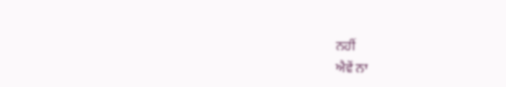ਨਹੀਂ
ਐਵੇਂ ਨਾ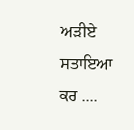ਅੜੀਏ ਸਤਾਇਆ ਕਰ ....